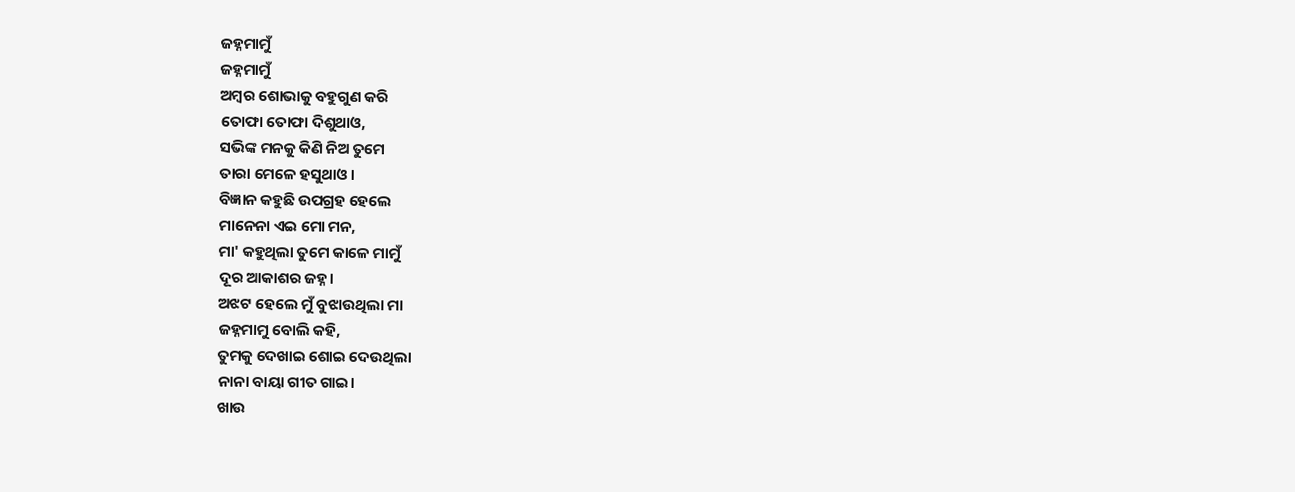ଜହ୍ନମାମୁଁ
ଜହ୍ନମାମୁଁ
ଅମ୍ବର ଶୋଭାକୁ ବହୁଗୁଣ କରି
ତୋଫା ତୋଫା ଦିଶୁଥାଓ,
ସଭିଙ୍କ ମନକୁ କିଣି ନିଅ ତୁମେ
ତାରା ମେଳେ ହସୁଥାଓ।
ବିଜ୍ଞାନ କହୁଛି ଉପଗ୍ରହ ହେଲେ
ମାନେନା ଏଇ ମୋ ମନ,
ମା' କହୁଥିଲା ତୁମେ କାଳେ ମାମୁଁ
ଦୂର ଆକାଶର ଜହ୍ନ।
ଅଝଟ ହେଲେ ମୁଁ ବୁଝାଉଥିଲା ମା
ଜହ୍ନମାମୁ ବୋଲି କହି,
ତୁମକୁ ଦେଖାଇ ଶୋଇ ଦେଉଥିଲା
ନାନା ବାୟା ଗୀତ ଗାଇ।
ଖାଉ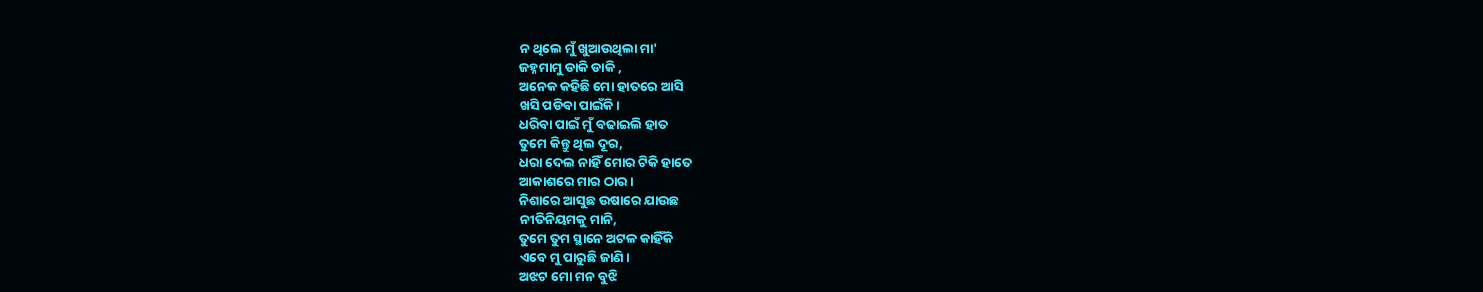ନ ଥିଲେ ମୁଁ ଖୁଆଉଥିଲା ମା'
ଜହ୍ନମାମୁ ଡାକି ଡାକି ,
ଅନେକ କହିଛି ମୋ ହାତରେ ଆସି
ଖସି ପଡିବା ପାଇଁକି।
ଧରିବା ପାଇଁ ମୁଁ ବଢାଇଲି ହାତ
ତୁମେ କିନ୍ତୁ ଥିଲ ଦୂର,
ଧରା ଦେଲ ନାହିଁ ମୋର ଟିକି ହାତେ
ଆକାଶରେ ମାର ଠାର।
ନିଶାରେ ଆସୁଛ ଉଷାରେ ଯାଉଛ
ନୀତିନିୟମକୁ ମାନି,
ତୁମେ ତୁମ ସ୍ଥାନେ ଅଟଳ କାହିଁକି
ଏବେ ମୁ ପାରୁଛି ଜାଣି।
ଅଝଟ ମୋ ମନ ବୁଝି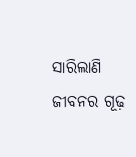ସାରିଲାଣି
ଜୀବନର ଗୂଢ଼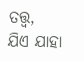ତତ୍ତ୍ୱ,
ଯିଏ ଯାହା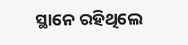ସ୍ଥାନେ ରହିଥିଲେ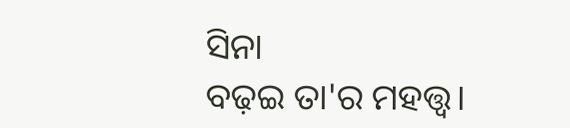ସିନା
ବଢ଼ଇ ତା'ର ମହତ୍ତ୍ୱ।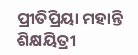ପ୍ରୀତିପ୍ରିୟା ମହାନ୍ତି
ଶିକ୍ଷୟିତ୍ରୀ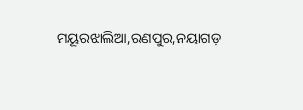ମୟୂରଝାଲିଆ,ରଣପୁର,ନୟାଗଡ଼